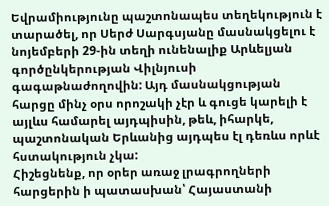Եվրամիությունը պաշտոնապես տեղեկություն է տարածել, որ Սերժ Սարգսյանը մասնակցելու է նոյեմբերի 29-ին տեղի ունենալիք Արևելյան գործընկերության Վիլնյուսի գագաթնաժողովին: Այդ մասնակցության հարցը մինչ օրս որոշակի չէր և գուցե կարելի է այլևս համարել այդպիսին, թեև, իհարկե, պաշտոնական Երևանից այդպես էլ դեռևս որևէ հստակություն չկա:
Հիշեցնենք, որ օրեր առաջ լրագրողների հարցերին ի պատասխան՝ Հայաստանի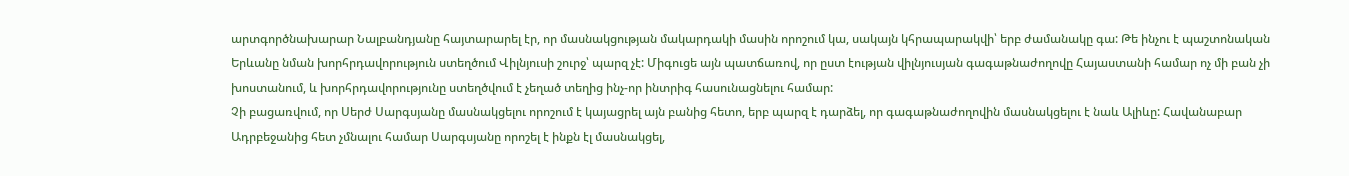արտգործնախարար Նալբանդյանը հայտարարել էր, որ մասնակցության մակարդակի մասին որոշում կա, սակայն կհրապարակվի՝ երբ ժամանակը գա: Թե ինչու է պաշտոնական Երևանը նման խորհրդավորություն ստեղծում Վիլնյուսի շուրջ՝ պարզ չէ: Միգուցե այն պատճառով, որ ըստ էության վիլնյուսյան գագաթնաժողովը Հայաստանի համար ոչ մի բան չի խոստանում, և խորհրդավորությունը ստեղծվում է չեղած տեղից ինչ-որ ինտրիգ հասունացնելու համար:
Չի բացառվում, որ Սերժ Սարգսյանը մասնակցելու որոշում է կայացրել այն բանից հետո, երբ պարզ է դարձել, որ գագաթնաժողովին մասնակցելու է նաև Ալիևը: Հավանաբար Ադրբեջանից հետ չմնալու համար Սարգսյանը որոշել է ինքն էլ մասնակցել,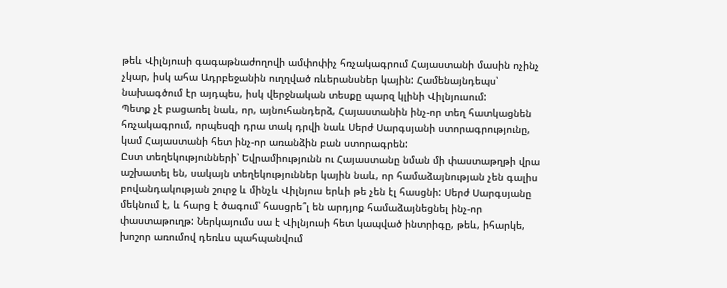թեև Վիլնյուսի գագաթնաժողովի ամփոփիչ հռչակագրում Հայաստանի մասին ոչինչ չկար, իսկ ահա Ադրբեջանին ուղղված ռևերանսներ կային: Համենայնդեպս՝ նախագծում էր այդպես, իսկ վերջնական տեսքը պարզ կլինի Վիլնյուսում:
Պետք չէ բացառել նաև, որ, այնուհանդերձ, Հայաստանին ինչ-որ տեղ հատկացնեն հռչակագրում, որպեսզի դրա տակ դրվի նաև Սերժ Սարգսյանի ստորագրությունը, կամ Հայաստանի հետ ինչ-որ առանձին բան ստորագրեն:
Ըստ տեղեկությունների՝ Եվրամիությունն ու Հայաստանը նման մի փաստաթղթի վրա աշխատել են, սակայն տեղեկություններ կային նաև, որ համաձայնության չեն գալիս բովանդակության շուրջ և մինչև Վիլնյուս երևի թե չեն էլ հասցնի: Սերժ Սարգսյանը մեկնում է, և հարց է ծագում՝ հասցրե՞լ են արդյոք համաձայնեցնել ինչ-որ փաստաթուղթ: Ներկայումս սա է Վիլնյուսի հետ կապված ինտրիգը, թեև, իհարկե, խոշոր առումով դեռևս պահպանվում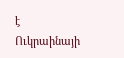է Ուկրաինայի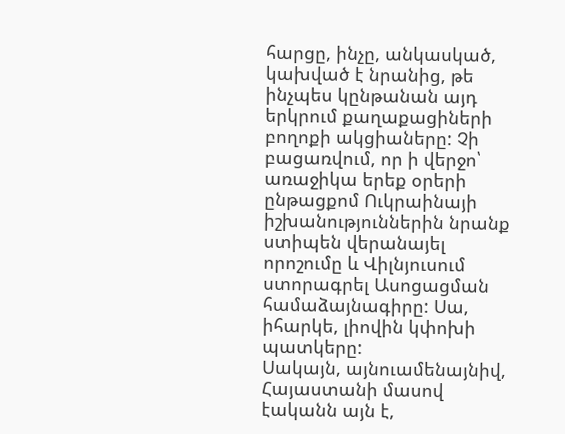հարցը, ինչը, անկասկած, կախված է նրանից, թե ինչպես կընթանան այդ երկրում քաղաքացիների բողոքի ակցիաները: Չի բացառվում, որ ի վերջո՝ առաջիկա երեք օրերի ընթացքոմ Ուկրաինայի իշխանություններին նրանք ստիպեն վերանայել որոշումը և Վիլնյուսում ստորագրել Ասոցացման համաձայնագիրը: Սա, իհարկե, լիովին կփոխի պատկերը:
Սակայն, այնուամենայնիվ, Հայաստանի մասով էականն այն է,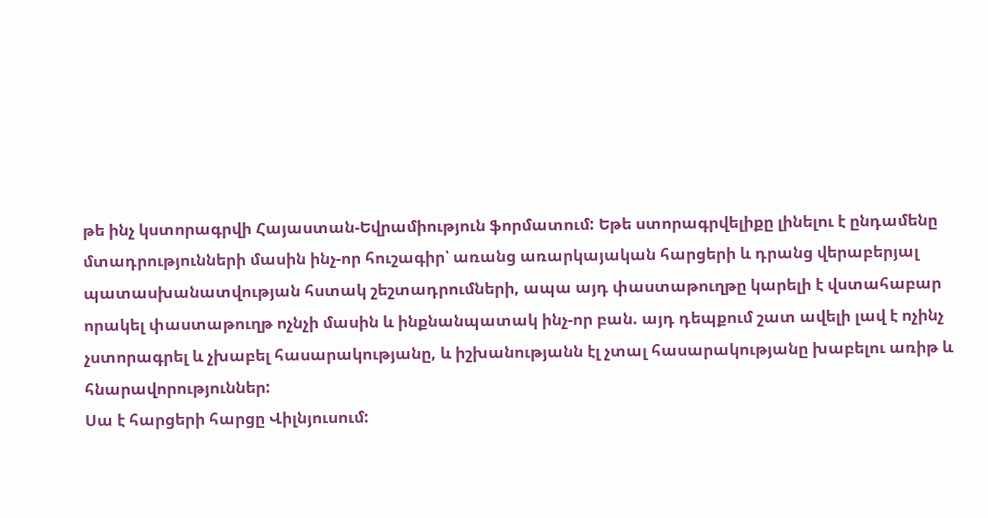թե ինչ կստորագրվի Հայաստան-Եվրամիություն ֆորմատում: Եթե ստորագրվելիքը լինելու է ընդամենը մտադրությունների մասին ինչ-որ հուշագիր՝ առանց առարկայական հարցերի և դրանց վերաբերյալ պատասխանատվության հստակ շեշտադրումների, ապա այդ փաստաթուղթը կարելի է վստահաբար որակել փաստաթուղթ ոչնչի մասին և ինքնանպատակ ինչ-որ բան. այդ դեպքում շատ ավելի լավ է ոչինչ չստորագրել և չխաբել հասարակությանը, և իշխանությանն էլ չտալ հասարակությանը խաբելու առիթ և հնարավորություններ:
Սա է հարցերի հարցը Վիլնյուսում: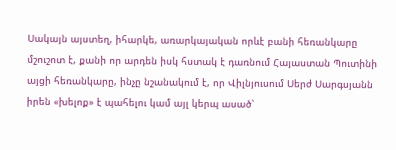Սակայն այստեղ, իհարկե, առարկայական որևէ բանի հեռանկարը մշուշոտ է, քանի որ արդեն իսկ հստակ է դառնում Հայաստան Պուտինի այցի հեռանկարը, ինչը նշանակում է, որ Վիլնյուսում Սերժ Սարգսյանն իրեն «խելոք» է պահելու կամ այլ կերպ ասած՝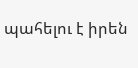պահելու է իրեն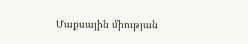Մաքսային միության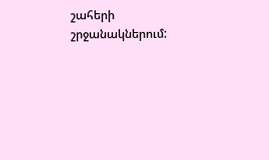շահերի շրջանակներում: